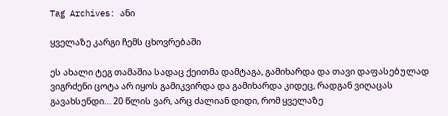Tag Archives: ანი

ყველაზე კარგი ჩემს ცხოვრებაში

ეს ახალი ტეგ თამაშია სადაც ქეითმა დამტაგა, გამიხარდა და თავი დაფასებულად ვიგრძენი ცოტა არ იყოს გამიკვირდა და გამიხარდა კიდეც, რადგან ვიღაცას გავახსენდი… 20 წლის ვარ, არც ძალიან დიდი, რომ ყველაზე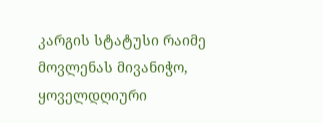კარგის სტატუსი რაიმე მოვლენას მივანიჭო, ყოველდღიური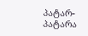პატარ-პატარა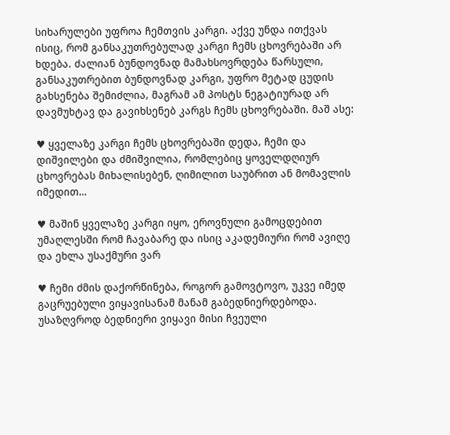სიხარულები უფროა ჩემთვის კარგი. აქვე უნდა ითქვას ისიც, რომ განსაკუთრებულად კარგი ჩემს ცხოვრებაში არ ხდება. ძალიან ბუნდოვნად მამახსოვრდება წარსული, განსაკუთრებით ბუნდოვნად კარგი, უფრო მეტად ცუდის გახსენება შემიძლია, მაგრამ ამ პოსტს ნეგატიურად არ დავმუხტავ და გავიხსენებ კარგს ჩემს ცხოვრებაში. მაშ ასე:

♥ ყველაზე კარგი ჩემს ცხოვრებაში დედა, ჩემი და დიშვილები და ძმიშვილია, რომლებიც ყოველდღიურ ცხოვრებას მიხალისებენ, ღიმილით საუბრით ან მომავლის იმედით…

♥ მაშინ ყველაზე კარგი იყო, ეროვნული გამოცდებით უმაღლესში რომ ჩავაბარე და ისიც აკადემიური რომ ავიღე და ეხლა უსაქმური ვარ

♥ ჩემი ძმის დაქორწინება, როგორ გამოვტოვო, უკვე იმედ გაცრუებული ვიყავისანამ მანამ გაბედნიერდებოდა. უსაზღვროდ ბედნიერი ვიყავი მისი ჩვეული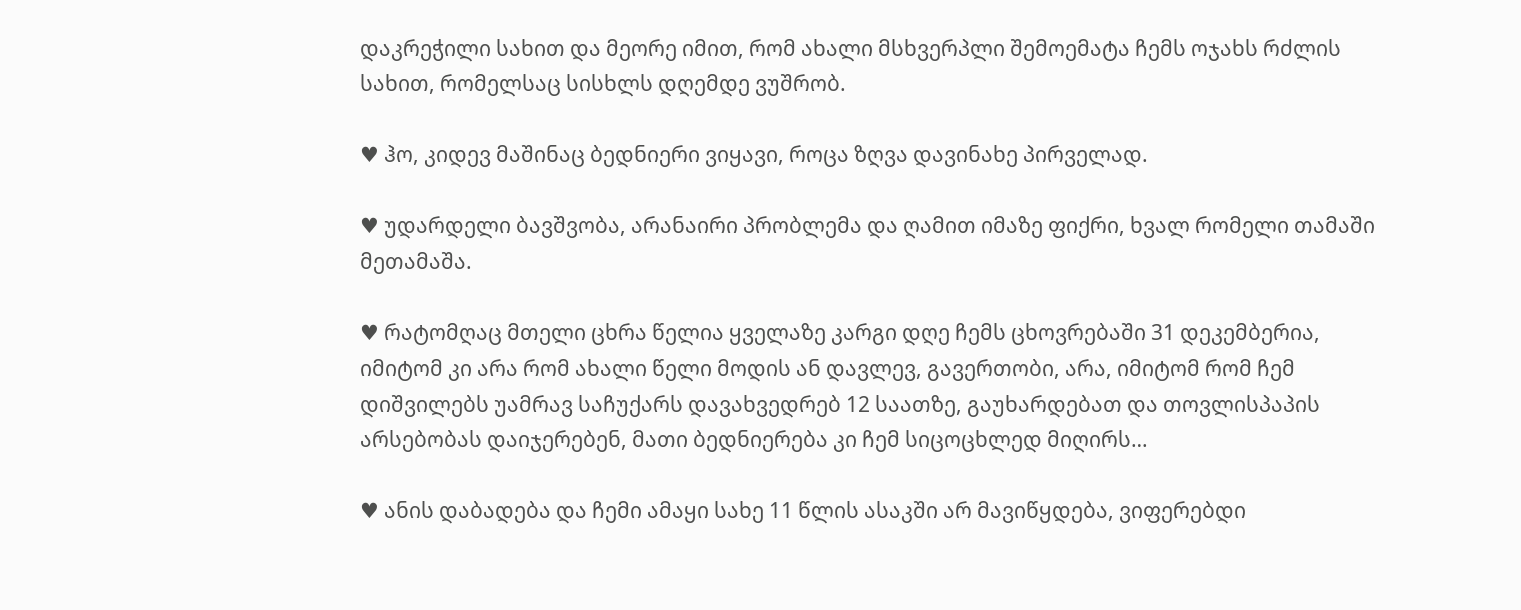დაკრეჭილი სახით და მეორე იმით, რომ ახალი მსხვერპლი შემოემატა ჩემს ოჯახს რძლის სახით, რომელსაც სისხლს დღემდე ვუშრობ.

♥ ჰო, კიდევ მაშინაც ბედნიერი ვიყავი, როცა ზღვა დავინახე პირველად.

♥ უდარდელი ბავშვობა, არანაირი პრობლემა და ღამით იმაზე ფიქრი, ხვალ რომელი თამაში მეთამაშა.

♥ რატომღაც მთელი ცხრა წელია ყველაზე კარგი დღე ჩემს ცხოვრებაში 31 დეკემბერია, იმიტომ კი არა რომ ახალი წელი მოდის ან დავლევ, გავერთობი, არა, იმიტომ რომ ჩემ დიშვილებს უამრავ საჩუქარს დავახვედრებ 12 საათზე, გაუხარდებათ და თოვლისპაპის არსებობას დაიჯერებენ, მათი ბედნიერება კი ჩემ სიცოცხლედ მიღირს…

♥ ანის დაბადება და ჩემი ამაყი სახე 11 წლის ასაკში არ მავიწყდება, ვიფერებდი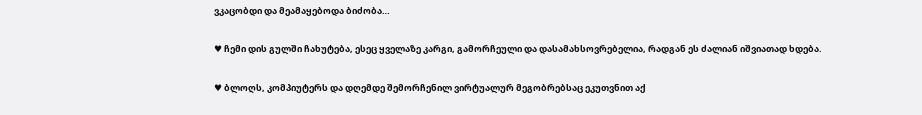ვკაცობდი და მეამაყებოდა ბიძობა…

♥ ჩემი დის გულში ჩახუტება, ესეც ყველაზე კარგი, გამორჩეული და დასამახსოვრებელია, რადგან ეს ძალიან იშვიათად ხდება.

♥ ბლოღს, კომპიუტერს და დღემდე შემორჩენილ ვირტუალურ მეგობრებსაც ეკუთვნით აქ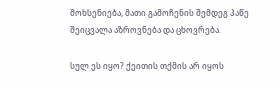მოხსენიება, მათი გამოჩენის შემდეგ პაწე შეიცვალა აზროვნება და ცხოვრება.

სულ ეს იყო? ქეითის თქმის არ იყოს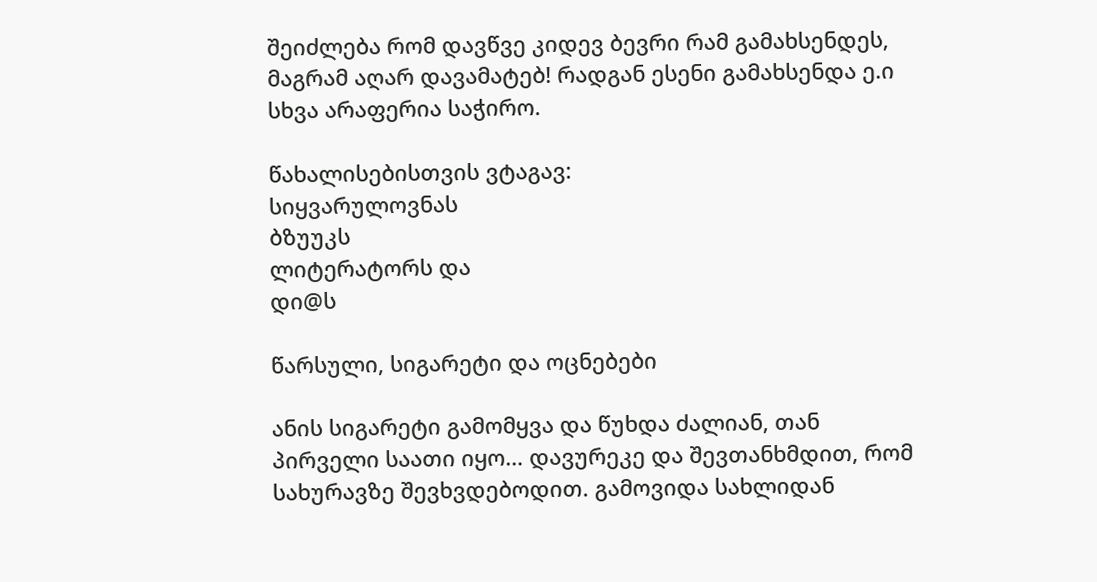შეიძლება რომ დავწვე კიდევ ბევრი რამ გამახსენდეს, მაგრამ აღარ დავამატებ! რადგან ესენი გამახსენდა ე.ი სხვა არაფერია საჭირო.

წახალისებისთვის ვტაგავ:
სიყვარულოვნას
ბზუუკს
ლიტერატორს და
დი@ს

წარსული, სიგარეტი და ოცნებები

ანის სიგარეტი გამომყვა და წუხდა ძალიან, თან პირველი საათი იყო… დავურეკე და შევთანხმდით, რომ სახურავზე შევხვდებოდით. გამოვიდა სახლიდან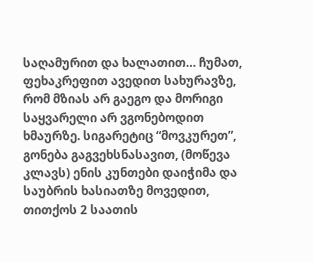საღამურით და ხალათით… ჩუმათ, ფეხაკრეფით ავედით სახურავზე, რომ მზიას არ გაეგო და მორიგი საყვარელი არ ვგონებოდით ხმაურზე. სიგარეტიც “მოვკურეთ”, გონება გაგვეხსნასავით, (მოწევა კლავს) ენის კუნთები დაიჭიმა და საუბრის ხასიათზე მოვედით, თითქოს 2 საათის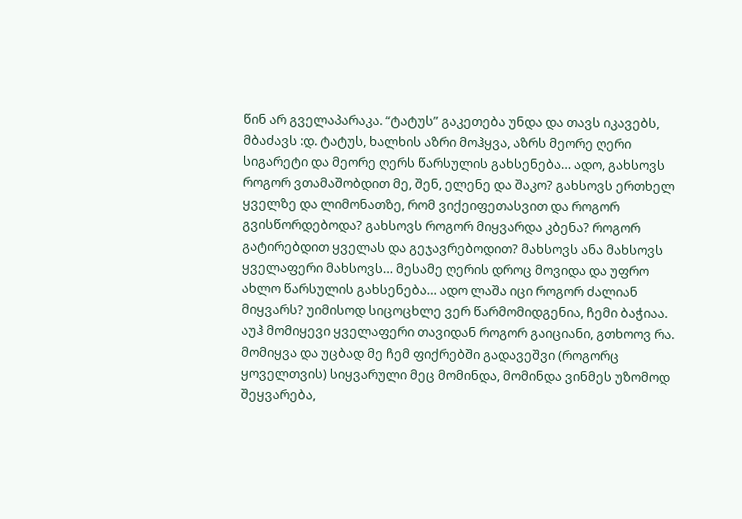წინ არ გველაპარაკა. “ტატუს” გაკეთება უნდა და თავს იკავებს, მბაძავს :დ. ტატუს, ხალხის აზრი მოჰყვა, აზრს მეორე ღერი სიგარეტი და მეორე ღერს წარსულის გახსენება… ადო, გახსოვს როგორ ვთამაშობდით მე, შენ, ელენე და შაკო? გახსოვს ერთხელ ყველზე და ლიმონათზე, რომ ვიქეიფეთასვით და როგორ გვისწორდებოდა? გახსოვს როგორ მიყვარდა კბენა? როგორ გატირებდით ყველას და გეჯავრებოდით? მახსოვს ანა მახსოვს ყველაფერი მახსოვს… მესამე ღერის დროც მოვიდა და უფრო ახლო წარსულის გახსენება… ადო ლაშა იცი როგორ ძალიან მიყვარს? უიმისოდ სიცოცხლე ვერ წარმომიდგენია, ჩემი ბაჭიაა. აუჰ მომიყევი ყველაფერი თავიდან როგორ გაიციანი, გთხოოვ რა. მომიყვა და უცბად მე ჩემ ფიქრებში გადავეშვი (როგორც ყოველთვის) სიყვარული მეც მომინდა, მომინდა ვინმეს უზომოდ შეყვარება,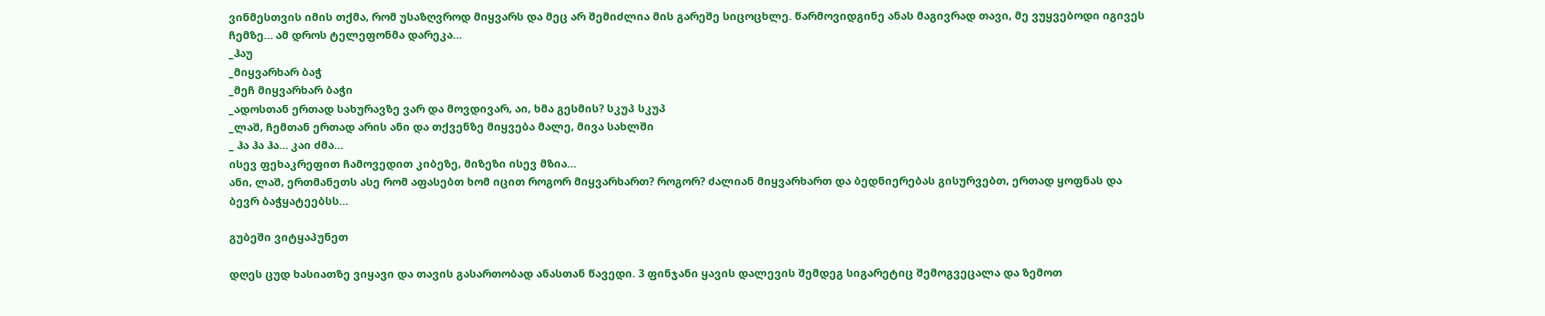ვინმესთვის იმის თქმა, რომ უსაზღვროდ მიყვარს და მეც არ შემიძლია მის გარეშე სიცოცხლე. წარმოვიდგინე ანას მაგივრად თავი, მე ვუყვებოდი იგივეს ჩემზე… ამ დროს ტელეფონმა დარეკა…
_ჰაუ
_მიყვარხარ ბაჭ
_მეჩ მიყვარხარ ბაჭი
_ადოსთან ერთად სახურავზე ვარ და მოვდივარ, აი, ხმა გესმის? სკუპ სკუპ
_ლაშ, ჩემთან ერთად არის ანი და თქვენზე მიყვება მალე, მივა სახლში
_ ჰა ჰა ჰა… კაი ძმა…
ისევ ფეხაკრეფით ჩამოვედით კიბეზე, მიზეზი ისევ მზია…
ანი, ლაშ, ერთმანეთს ასე რომ აფასებთ ხომ იცით როგორ მიყვარხართ? როგორ? ძალიან მიყვარხართ და ბედნიერებას გისურვებთ, ერთად ყოფნას და ბევრ ბაჭყატეებსს…

გუბეში ვიტყაპუნეთ

დღეს ცუდ ხასიათზე ვიყავი და თავის გასართობად ანასთან წავედი. 3 ფინჯანი ყავის დალევის შემდეგ სიგარეტიც შემოგვეცალა და ზემოთ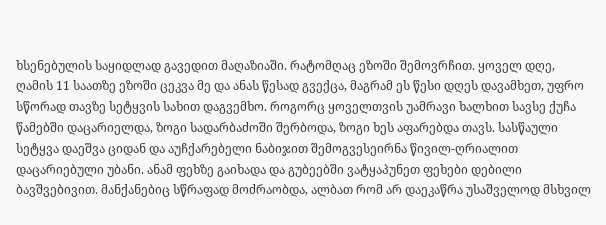ხსენებულის საყიდლად გავედით მაღაზიაში. რატომღაც ეზოში შემოვრჩით. ყოველ დღე, ღამის 11 საათზე ეზოში ცეკვა მე და ანას წესად გვექცა, მაგრამ ეს წესი დღეს დავამხეთ, უფრო სწორად თავზე სეტყვის სახით დაგვემხო. როგორც ყოველთვის უამრავი ხალხით სავსე ქუჩა წამებში დაცარიელდა, ზოგი სადარბაძოში შერბოდა, ზოგი ხეს აფარებდა თავს. სასწაული სეტყვა დაეშვა ციდან და აუჩქარებელი ნაბიჯით შემოგვესეირნა წივილ-ღრიალით დაცარიებული უბანი. ანამ ფეხზე გაიხადა და გუბეებში ვატყაპუნეთ ფეხები დებილი ბავშვებივით. მანქანებიც სწრაფად მოძრაობდა, ალბათ რომ არ დაეკაწრა უსაშველოდ მსხვილ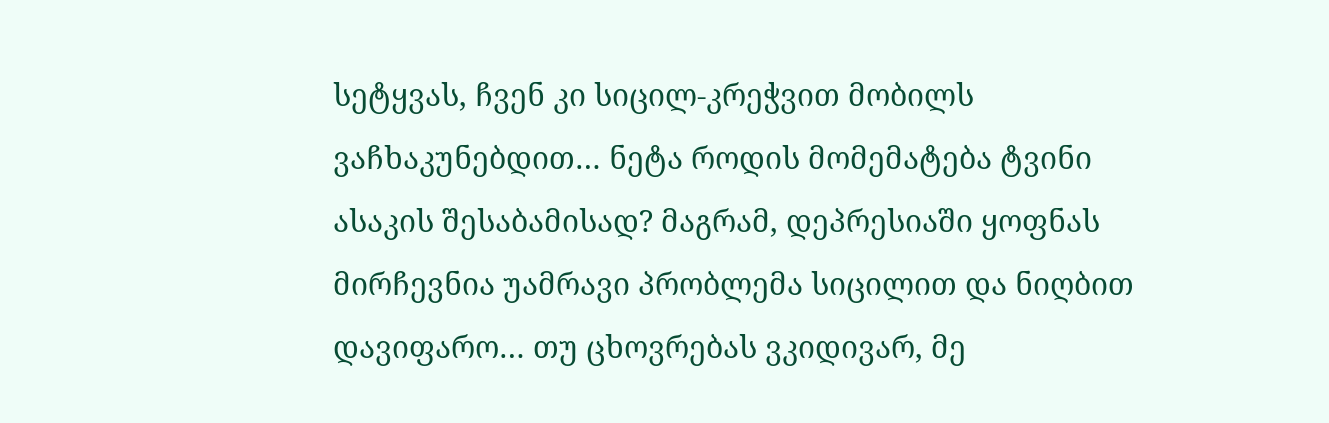სეტყვას, ჩვენ კი სიცილ-კრეჭვით მობილს ვაჩხაკუნებდით… ნეტა როდის მომემატება ტვინი ასაკის შესაბამისად? მაგრამ, დეპრესიაში ყოფნას მირჩევნია უამრავი პრობლემა სიცილით და ნიღბით დავიფარო… თუ ცხოვრებას ვკიდივარ, მე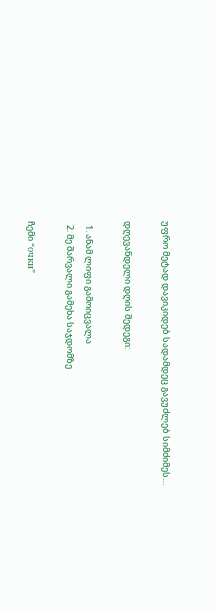უფრო მეტად დავიკიდებ სადამდეც გავუძლებ სიმძიმეს…

დღევანდელი დღის შედეგი:

  1. ანამ ლიფი გამოიცვალა
  2. მე შარვალი გამეხა საჯდომზე

ჩემი “очки”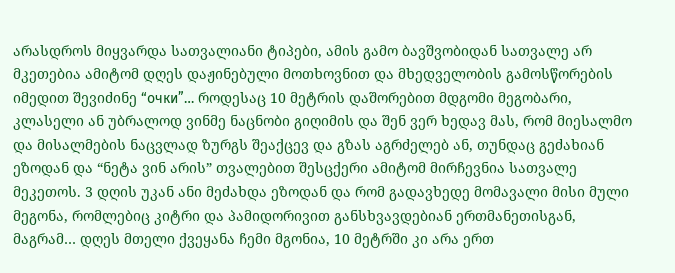არასდროს მიყვარდა სათვალიანი ტიპები, ამის გამო ბავშვობიდან სათვალე არ მკეთებია ამიტომ დღეს დაჟინებული მოთხოვნით და მხედველობის გამოსწორების იმედით შევიძინე “очки”… როდესაც 10 მეტრის დაშორებით მდგომი მეგობარი, კლასელი ან უბრალოდ ვინმე ნაცნობი გიღიმის და შენ ვერ ხედავ მას, რომ მიესალმო და მისალმების ნაცვლად ზურგს შეაქცევ და გზას აგრძელებ ან, თუნდაც გეძახიან ეზოდან და “ნეტა ვინ არის” თვალებით შესცქერი ამიტომ მირჩევნია სათვალე მეკეთოს. 3 დღის უკან ანი მეძახდა ეზოდან და რომ გადავხედე მომავალი მისი მული მეგონა, რომლებიც კიტრი და პამიდორივით განსხვავდებიან ერთმანეთისგან, მაგრამ… დღეს მთელი ქვეყანა ჩემი მგონია, 10 მეტრში კი არა ერთ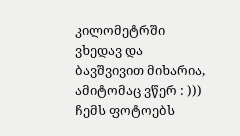კილომეტრში ვხედავ და ბავშვივით მიხარია, ამიტომაც ვწერ : ))) ჩემს ფოტოებს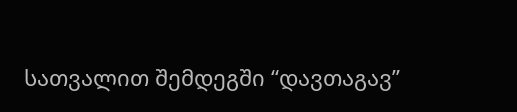სათვალით შემდეგში “დავთაგავ”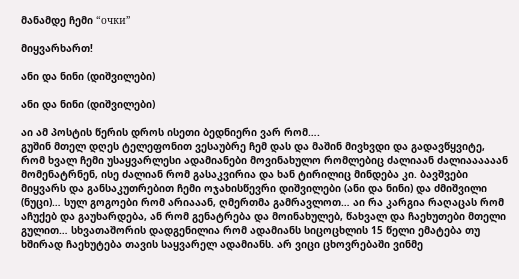მანამდე ჩემი “очки”

მიყვარხართ!

ანი და ნინი (დიშვილები)

ანი და ნინი (დიშვილები)

აი ამ პოსტის წერის დროს ისეთი ბედნიერი ვარ რომ….
გუშინ მთელ დღეს ტელეფონით ვესაუბრე ჩემ დას და მაშინ მივხვდი და გადავწყვიტე, რომ ხვალ ჩემი უსაყვარლესი ადამიანები მოვინახულო რომლებიც ძალიაან ძალიაააააან მომენატრნენ, ისე ძალიან რომ გასაკვირია და ხან ტირილიც მინდება კი. ბავშვები მიყვარს და განსაკუთრებით ჩემი ოჯახისწევრი დიშვილები (ანი და ნინი) და ძმიშვილი (ნუცი)… სულ გოგოები რომ არიააან, ღმერთმა გამრავლოთ… აი რა კარგია რაღაცას რომ აჩუქებ და გაუხარდება, ან რომ გენატრება და მოინახულებ, წახვალ და ჩაეხუთები მთელი გულით… სხვათაშორის დადგენილია რომ ადამიანს სიცოცხლის 15 წელი ემატება თუ ხშირად ჩაეხუტება თავის საყვარელ ადამიანს. არ ვიცი ცხოვრებაში ვინმე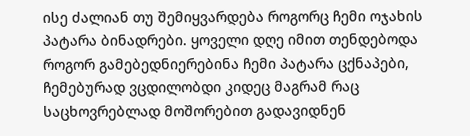ისე ძალიან თუ შემიყვარდება როგორც ჩემი ოჯახის პატარა ბინადრები. ყოველი დღე იმით თენდებოდა როგორ გამებედნიერებინა ჩემი პატარა ცქნაპები, ჩემებურად ვცდილობდი კიდეც მაგრამ რაც საცხოვრებლად მოშორებით გადავიდნენ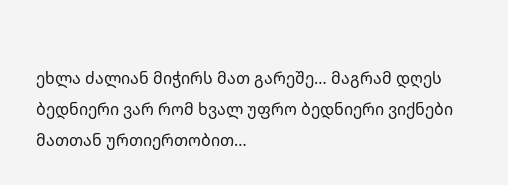ეხლა ძალიან მიჭირს მათ გარეშე… მაგრამ დღეს ბედნიერი ვარ რომ ხვალ უფრო ბედნიერი ვიქნები მათთან ურთიერთობით…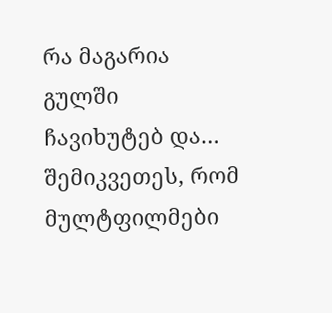რა მაგარია გულში ჩავიხუტებ და… შემიკვეთეს, რომ მულტფილმები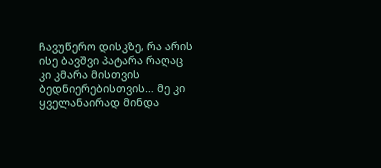ჩავუწერო დისკზე, რა არის ისე ბავშვი პატარა რაღაც კი კმარა მისთვის ბედნიერებისთვის… მე კი ყველანაირად მინდა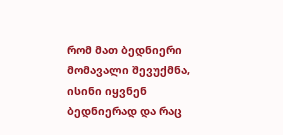რომ მათ ბედნიერი მომავალი შევუქმნა, ისინი იყვნენ ბედნიერად და რაც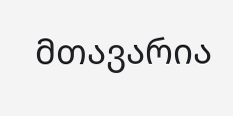მთავარია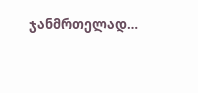ჯანმრთელად…